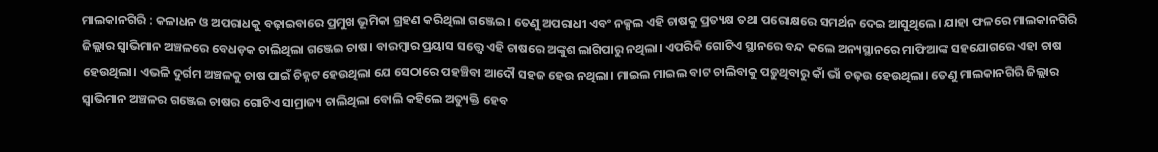ମାଲକାନଗିରି : କଳାଧନ ଓ ଅପରାଧକୁ ବଢ଼ାଇବାରେ ପ୍ରମୁଖ ଭୂମିକା ଗ୍ରହଣ କରିଥିଲା ଗଞ୍ଜେଇ। ତେଣୁ ଅପରାଧୀ ଏବଂ ନକ୍ସଲ ଏହି ଚାଷକୁ ପ୍ରତ୍ୟକ୍ଷ ତଥା ପରୋକ୍ଷରେ ସମର୍ଥନ ଦେଇ ଆସୁଥିଲେ। ଯାହା ଫଳରେ ମାଲକାନଗିରି ଜିଲ୍ଲାର ସ୍ବାଭିମାନ ଅଞ୍ଚଳରେ ବେଧଡ଼କ ଚାଲିଥିଲା ଗଞ୍ଜେଇ ଚାଷ। ବାରମ୍ବାର ପ୍ରୟାସ ସତ୍ତ୍ବେ ଏହି ଚାଷରେ ଅଙ୍କୁଶ ଲାଗିପାରୁ ନଥିଲା। ଏପରିକି ଗୋଟିଏ ସ୍ଥାନରେ ବନ୍ଦ କଲେ ଅନ୍ୟସ୍ଥାନରେ ମାଫିଆଙ୍କ ସହଯୋଗରେ ଏହା ଚାଷ ହେଉଥିଲା। ଏଭଳି ଦୁର୍ଗମ ଅଞ୍ଚଳକୁ ଚାଷ ପାଇଁ ଚିହ୍ନଟ ହେଉଥିଲା ଯେ ସେଠାରେ ପହଞ୍ଚିବା ଆଦୌ ସହଜ ହେଉ ନଥିଲା। ମାଇଲ ମାଇଲ ବାଟ ଚାଲିବାକୁ ପଡ଼ୁଥିବାରୁ କାଁ ଭାଁ ଚଢ଼ଉ ହେଉଥିଲା। ତେଣୁ ମାଲକାନଗିରି ଜିଲ୍ଲାର ସ୍ବାଭିମାନ ଅଞ୍ଚଳର ଗଞ୍ଜେଇ ଚାଷର ଗୋଟିଏ ସାମ୍ରାଜ୍ୟ ଚାଲିଥିଲା ବୋଲି କହିଲେ ଅତ୍ୟୁକ୍ତି ହେବ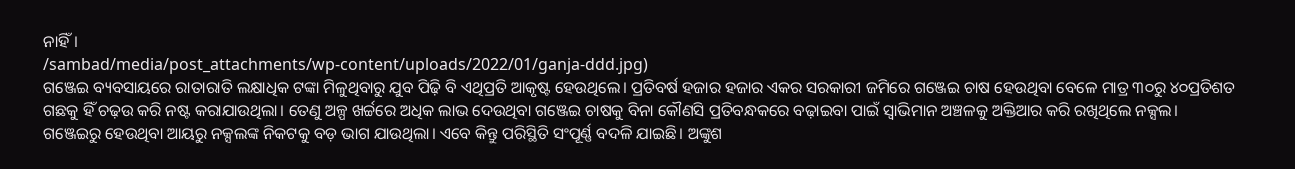ନାହିଁ।
/sambad/media/post_attachments/wp-content/uploads/2022/01/ganja-ddd.jpg)
ଗଞ୍ଜେଇ ବ୍ୟବସାୟରେ ରାତାରାତି ଲକ୍ଷାଧିକ ଟଙ୍କା ମିଳୁଥିବାରୁ ଯୁବ ପିଢ଼ି ବି ଏଥିପ୍ରତି ଆକୃଷ୍ଟ ହେଉଥିଲେ। ପ୍ରତିବର୍ଷ ହଜାର ହଜାର ଏକର ସରକାରୀ ଜମିରେ ଗଞ୍ଜେଇ ଚାଷ ହେଉଥିବା ବେଳେ ମାତ୍ର ୩୦ରୁ ୪୦ପ୍ରତିଶତ ଗଛକୁ ହିଁ ଚଢ଼ଉ କରି ନଷ୍ଟ କରାଯାଉଥିଲା। ତେଣୁ ଅଳ୍ପ ଖର୍ଚ୍ଚରେ ଅଧିକ ଲାଭ ଦେଉଥିବା ଗଞ୍ଜେଇ ଚାଷକୁ ବିନା କୌଣସି ପ୍ରତିବନ୍ଧକରେ ବଢ଼ାଇବା ପାଇଁ ସ୍ବାଭିମାନ ଅଞ୍ଚଳକୁ ଅକ୍ତିଆର କରି ରଖିଥିଲେ ନକ୍ସଲ। ଗଞ୍ଜେଇରୁ ହେଉଥିବା ଆୟରୁ ନକ୍ସଲଙ୍କ ନିକଟକୁ ବଡ଼ ଭାଗ ଯାଉଥିଲା। ଏବେ କିନ୍ତୁ ପରିସ୍ଥିତି ସଂପୂର୍ଣ୍ଣ ବଦଳି ଯାଇଛି। ଅଙ୍କୁଶ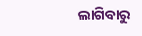ଲାଗିବାରୁ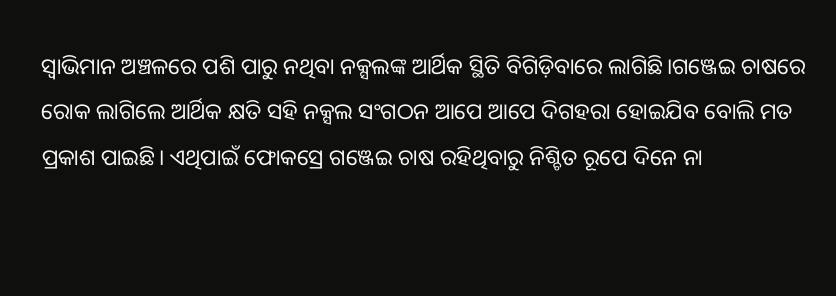ସ୍ବାଭିମାନ ଅଞ୍ଚଳରେ ପଶି ପାରୁ ନଥିବା ନକ୍ସଲଙ୍କ ଆର୍ଥିକ ସ୍ଥିତି ବିଗିଡ଼ିବାରେ ଲାଗିଛି।ଗଞ୍ଜେଇ ଚାଷରେ ରୋକ ଲାଗିଲେ ଆର୍ଥିକ କ୍ଷତି ସହି ନକ୍ସଲ ସଂଗଠନ ଆପେ ଆପେ ଦିଗହରା ହୋଇଯିବ ବୋଲି ମତ ପ୍ରକାଶ ପାଇଛି। ଏଥିପାଇଁ ଫୋକସ୍ରେ ଗଞ୍ଜେଇ ଚାଷ ରହିଥିବାରୁ ନିଶ୍ଚିତ ରୂପେ ଦିନେ ନା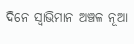ଦିନେ ସ୍ବାଭିମାନ ଅଞ୍ଚଳ ନୂଆ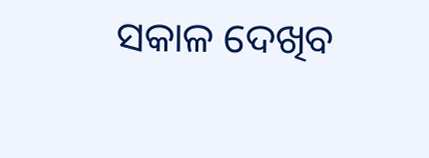ସକାଳ ଦେଖିବ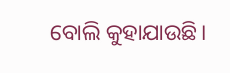ବୋଲି କୁହାଯାଉଛି।